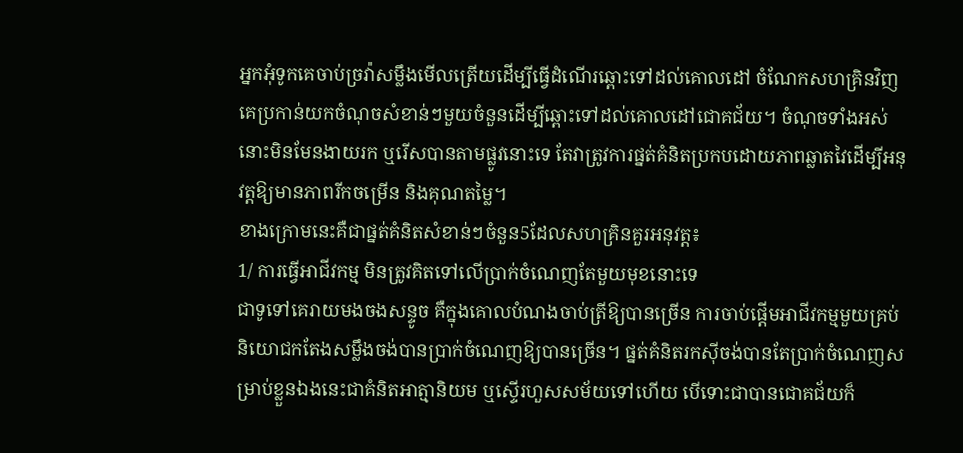អ្នកអុំទូកគេចាប់ច្រវ៉ាសម្លឹងមើលត្រើយដើម្បីធ្វើដំណើរឆ្ពោះទៅដល់គោលដៅ ចំណែកសហគ្រិនវិញ គេប្រកាន់យកចំណុចសំខាន់ៗមួយចំនួនដើម្បីឆ្ពោះទៅដល់គោលដៅជោគជ័យ។ ចំណុចទាំងអស់នោះមិនមែនងាយរក ឬរើសបានតាមផ្លូវនោះទេ តែវាត្រូវការផ្នត់គំនិតប្រកបដោយភាពឆ្លាតវៃដើម្បីអនុវត្តឱ្យមានភាពរីកចម្រើន និងគុណតម្លៃ។
ខាងក្រោមនេះគឺជាផ្នត់គំនិតសំខាន់ៗចំនួន5ដែលសហគ្រិនគួរអនុវត្ត៖
1/ ការធ្វើអាជីវកម្ម មិនត្រូវគិតទៅលើប្រាក់ចំណេញតែមួយមុខនោះទេ
ជាទូទៅគេរាយមងចងសន្ទូច គឺក្នុងគោលបំណងចាប់ត្រីឱ្យបានច្រើន ការចាប់ផ្តើមអាជីវកម្មមួយគ្រប់និយោជកតែងសម្លឹងចង់បានប្រាក់ចំណេញឱ្យបានច្រើន។ ផ្នត់គំនិតរកស៊ីចង់បានតែប្រាក់ចំណេញសម្រាប់ខ្លួនឯងនេះជាគំនិតអាត្មានិយម ឬស្ទើរហួសសម័យទៅហើយ បើទោះជាបានជោគជ័យក៏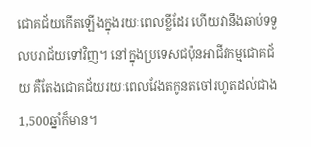ជោគជ័យកើតឡើងក្នុងរយៈពេលខ្លីដែរ ហើយវានឹងឆាប់ទទួលបរាជ័យទៅវិញ។ នៅក្នុងប្រទេសជប៉ុនអាជីវកម្មជោគជ័យ គឺតែងជោគជ័យរយៈពេលវែងតកូនតចៅរហូតដល់ជាង 1,500ឆ្នាំក៏មាន។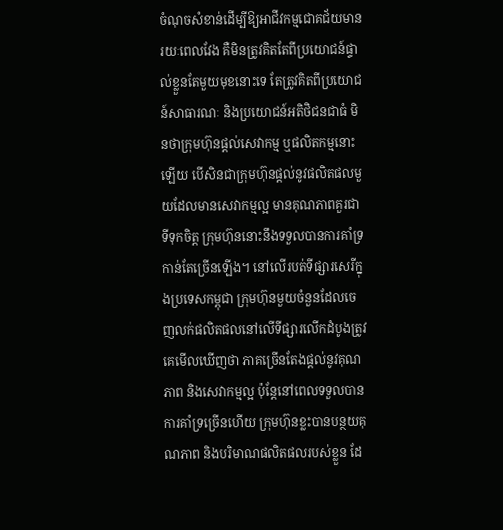ចំណុចសំខាន់ដើម្បីឱ្យអាជីវកម្មជោគជ័យមានរយៈពេលវែង គឺមិនត្រូវគិតតែពីប្រយោជន៍ផ្ទាល់ខ្លួនតែមួយមុខនោះទេ តែត្រូវគិតពីប្រយោជន៍សាធារណៈ និងប្រយោជន៍អតិថិជនជាធំ មិនថាក្រុមហ៊ុនផ្តល់សេវាកម្ម ឬផលិតកម្មនោះឡើយ បើសិនជាក្រុមហ៊ុនផ្តល់នូវផលិតផលមួយដែលមានសេវាកម្មល្អ មានគុណភាពគួរជាទីទុកចិត្ត ក្រុមហ៊ុននោះនឹងទទួលបានការគាំទ្រកាន់តែច្រើនឡើង។ នៅលើរបត់ទីផ្សារសេរីក្នុងប្រទេសកម្ពុជា ក្រុមហ៊ុនមួយចំនួនដែលចេញលក់ផលិតផលនៅលើទីផ្សារលើកដំបូងត្រូវគេមើលឃើញថា ភាគច្រើនតែងផ្តល់នូវគុណភាព និងសេវាកម្មល្អ ប៉ុន្តែនៅពេលទទួលបានការគាំទ្រច្រើនហើយ ក្រុមហ៊ុនខ្លះបានបន្ថយគុណភាព និងបរិមាណផលិតផលរបស់ខ្លួន ដែ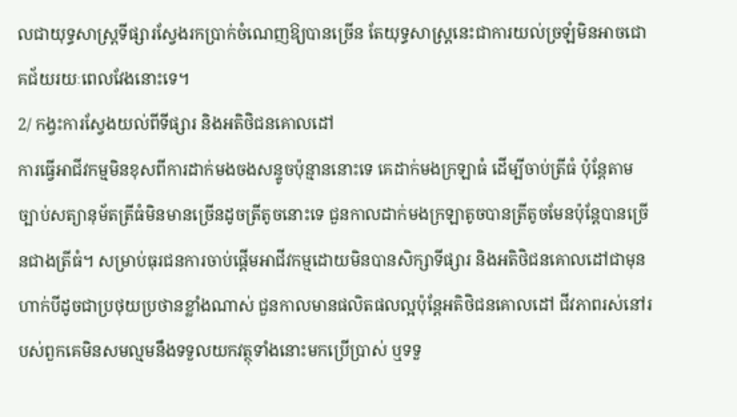លជាយុទ្ធសាស្ត្រទីផ្សារស្វែងរកប្រាក់ចំណេញឱ្យបានច្រើន តែយុទ្ធសាស្ត្រនេះជាការយល់ច្រឡំមិនអាចជោគជ័យរយៈពេលវែងនោះទេ។
2/ កង្វះការស្វែងយល់ពីទីផ្សារ និងអតិថិជនគោលដៅ
ការធ្វើអាជីវកម្មមិនខុសពីការដាក់មងចងសន្ទូចប៉ុន្មាននោះទេ គេដាក់មងក្រឡាធំ ដើម្បីចាប់ត្រីធំ ប៉ុន្តែតាមច្បាប់សត្យានុម័តត្រីធំមិនមានច្រើនដូចត្រីតូចនោះទេ ជួនកាលដាក់មងក្រឡាតូចបានត្រីតូចមែនប៉ុន្តែបានច្រើនជាងត្រីធំ។ សម្រាប់ធុរជនការចាប់ផ្តើមអាជីវកម្មដោយមិនបានសិក្សាទីផ្សារ និងអតិថិជនគោលដៅជាមុនហាក់បីដូចជាប្រថុយប្រថានខ្លាំងណាស់ ជួនកាលមានផលិតផលល្អប៉ុន្តែអតិថិជនគោលដៅ ជីវភាពរស់នៅរបស់ពួកគេមិនសមល្មមនឹងទទួលយកវត្ថុទាំងនោះមកប្រើប្រាស់ ឬទទួ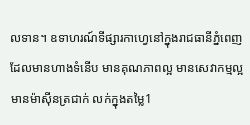លទាន។ ឧទាហរណ៍ទីផ្សារកាហ្វេនៅក្នុងរាជធានីភ្នំពេញ ដែលមានហាងទំនើប មានគុណភាពល្អ មានសេវាកម្មល្អ មានម៉ាស៊ីនត្រជាក់ លក់ក្នុងតម្លៃ1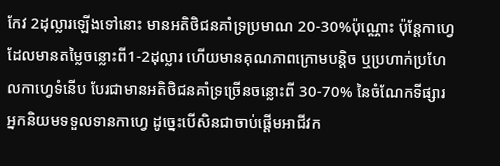កែវ 2ដុល្លារឡើងទៅនោះ មានអតិថិជនគាំទ្រប្រមាណ 20-30%ប៉ុណ្ណោះ ប៉ុន្តែកាហ្វេដែលមានតម្លៃចន្លោះពី1-2ដុល្លារ ហើយមានគុណភាពក្រោមបន្តិច ឬប្រហាក់ប្រហែលកាហ្វេទំនើប បែរជាមានអតិថិជនគាំទ្រច្រើនចន្លោះពី 30-70% នៃចំណែកទីផ្សារអ្នកនិយមទទួលទានកាហ្វេ ដូច្នេះបើសិនជាចាប់ផ្តើមអាជីវក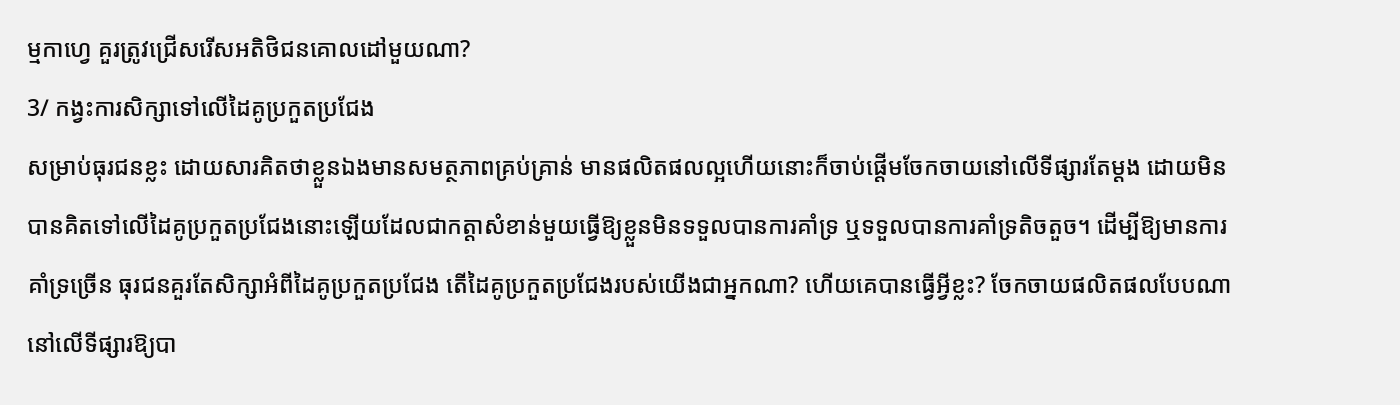ម្មកាហ្វេ គួរត្រូវជ្រើសរើសអតិថិជនគោលដៅមួយណា?
3/ កង្វះការសិក្សាទៅលើដៃគូប្រកួតប្រជែង
សម្រាប់ធុរជនខ្លះ ដោយសារគិតថាខ្លួនឯងមានសមត្ថភាពគ្រប់គ្រាន់ មានផលិតផលល្អហើយនោះក៏ចាប់ផ្តើមចែកចាយនៅលើទីផ្សារតែម្តង ដោយមិនបានគិតទៅលើដៃគូប្រកួតប្រជែងនោះឡើយដែលជាកត្តាសំខាន់មួយធ្វើឱ្យខ្លួនមិនទទួលបានការគាំទ្រ ឬទទួលបានការគាំទ្រតិចតួច។ ដើម្បីឱ្យមានការគាំទ្រច្រើន ធុរជនគួរតែសិក្សាអំពីដៃគូប្រកួតប្រជែង តើដៃគូប្រកួតប្រជែងរបស់យើងជាអ្នកណា? ហើយគេបានធ្វើអ្វីខ្លះ? ចែកចាយផលិតផលបែបណានៅលើទីផ្សារឱ្យបា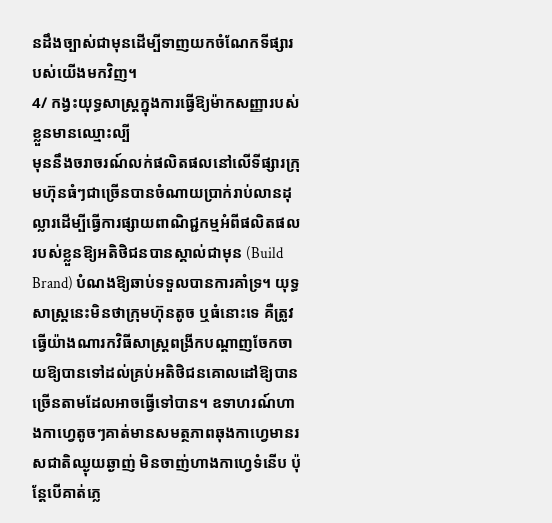នដឹងច្បាស់ជាមុនដើម្បីទាញយកចំណែកទីផ្សារបស់យើងមកវិញ។
4/ កង្វះយុទ្ធសាស្ត្រក្នុងការធ្វើឱ្យម៉ាកសញ្ញារបស់ខ្លួនមានឈ្មោះល្បី
មុននឹងចរាចរណ៍លក់ផលិតផលនៅលើទីផ្សារក្រុមហ៊ុនធំៗជាច្រើនបានចំណាយប្រាក់រាប់លានដុល្លារដើម្បីធ្វើការផ្សាយពាណិជ្ជកម្មអំពីផលិតផលរបស់ខ្លួនឱ្យអតិថិជនបានស្គាល់ជាមុន (Build Brand) បំណងឱ្យឆាប់ទទួលបានការគាំទ្រ។ យុទ្ធសាស្ត្រនេះមិនថាក្រុមហ៊ុនតូច ឬធំនោះទេ គឺត្រូវធ្វើយ៉ាងណារកវិធីសាស្ត្រពង្រីកបណ្តាញចែកចាយឱ្យបានទៅដល់គ្រប់អតិថិជនគោលដៅឱ្យបានច្រើនតាមដែលអាចធ្វើទៅបាន។ ឧទាហរណ៍ហាងកាហ្វេតូចៗគាត់មានសមត្ថភាពឆុងកាហ្វេមានរសជាតិឈ្ងុយឆ្ងាញ់ មិនចាញ់ហាងកាហ្វេទំនើប ប៉ុន្តែបើគាត់ភ្លេ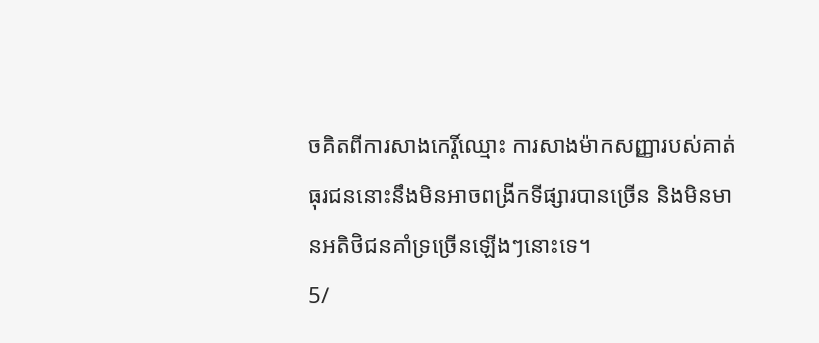ចគិតពីការសាងកេរ្តិ៍ឈ្មោះ ការសាងម៉ាកសញ្ញារបស់គាត់ ធុរជននោះនឹងមិនអាចពង្រីកទីផ្សារបានច្រើន និងមិនមានអតិថិជនគាំទ្រច្រើនឡើងៗនោះទេ។
5/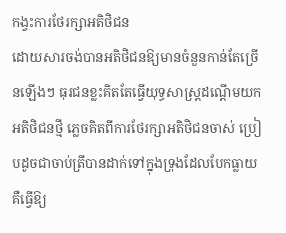កង្វះការថែរក្សាអតិថិជន
ដោយសារចង់បានអតិថិជនឱ្យមានចំនួនកាន់តែច្រើនឡើងៗ ធុរជនខ្លះគិតតែធ្វើយុទ្ធសាស្ត្រដណ្តើមយកអតិថិជនថ្មី ភ្លេចគិតពីការថែរក្សាអតិថិជនចាស់ ប្រៀបដូចជាចាប់ត្រីបានដាក់ទៅក្នុងទ្រុងដែលបែកធ្លាយ គឺធ្វើឱ្យ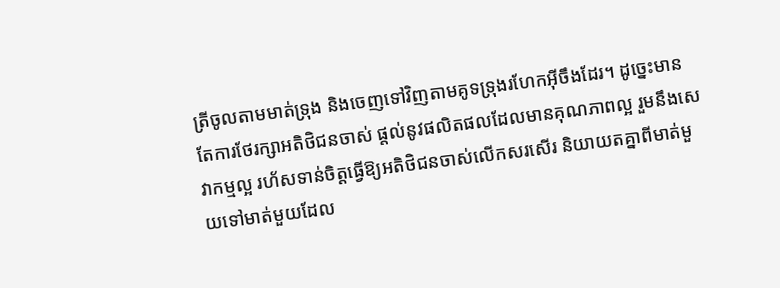ត្រីចូលតាមមាត់ទ្រុង និងចេញទៅវិញតាមគូទទ្រុងរហែកអ៊ីចឹងដែរ។ ដូច្នេះមានតែការថែរក្សាអតិថិជនចាស់ ផ្តល់នូវផលិតផលដែលមានគុណភាពល្អ រួមនឹងសេវាកម្មល្អ រហ័សទាន់ចិត្តធ្វើឱ្យអតិថិជនចាស់លើកសរសើរ និយាយតគ្នាពីមាត់មួយទៅមាត់មួយដែល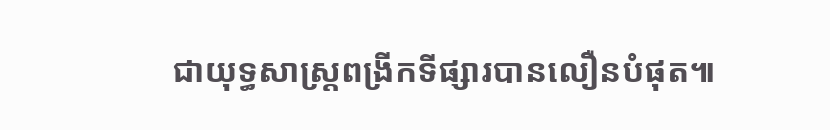ជាយុទ្ធសាស្ត្រពង្រីកទីផ្សារបានលឿនបំផុត៕